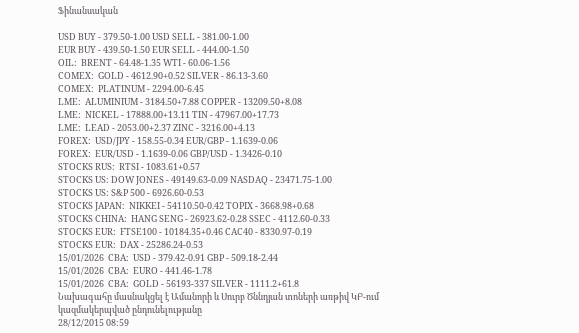Ֆինանսական

USD BUY - 379.50-1.00 USD SELL - 381.00-1.00
EUR BUY - 439.50-1.50 EUR SELL - 444.00-1.50
OIL:  BRENT - 64.48-1.35 WTI - 60.06-1.56
COMEX:  GOLD - 4612.90+0.52 SILVER - 86.13-3.60
COMEX:  PLATINUM - 2294.00-6.45
LME:  ALUMINIUM - 3184.50+7.88 COPPER - 13209.50+8.08
LME:  NICKEL - 17888.00+13.11 TIN - 47967.00+17.73
LME:  LEAD - 2053.00+2.37 ZINC - 3216.00+4.13
FOREX:  USD/JPY - 158.55-0.34 EUR/GBP - 1.1639-0.06
FOREX:  EUR/USD - 1.1639-0.06 GBP/USD - 1.3426-0.10
STOCKS RUS:  RTSI - 1083.61+0.57
STOCKS US: DOW JONES - 49149.63-0.09 NASDAQ - 23471.75-1.00
STOCKS US: S&P 500 - 6926.60-0.53
STOCKS JAPAN:  NIKKEI - 54110.50-0.42 TOPIX - 3668.98+0.68
STOCKS CHINA:  HANG SENG - 26923.62-0.28 SSEC - 4112.60-0.33
STOCKS EUR:  FTSE100 - 10184.35+0.46 CAC40 - 8330.97-0.19
STOCKS EUR:  DAX - 25286.24-0.53
15/01/2026  CBA:  USD - 379.42-0.91 GBP - 509.18-2.44
15/01/2026  CBA:  EURO - 441.46-1.78
15/01/2026  CBA:  GOLD - 56193-337 SILVER - 1111.2+61.8
Նախագահը մասնակցել է Ամանորի և Սուրբ Ծննդյան տոների առթիվ ԿԲ-ում կազմակերպված ընդունելությանը
28/12/2015 08:59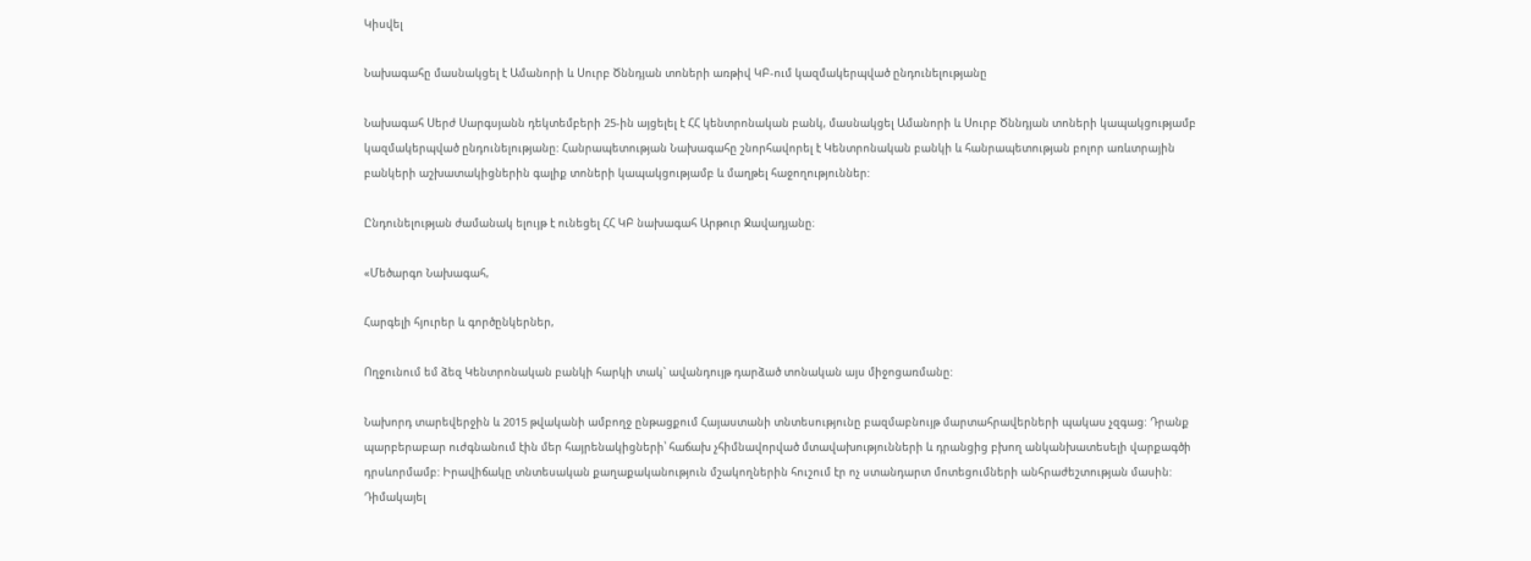Կիսվել

Նախագահը մասնակցել է Ամանորի և Սուրբ Ծննդյան տոների առթիվ ԿԲ-ում կազմակերպված ընդունելությանը

Նախագահ Սերժ Սարգսյանն դեկտեմբերի 25-ին այցելել է ՀՀ կենտրոնական բանկ, մասնակցել Ամանորի և Սուրբ Ծննդյան տոների կապակցությամբ կազմակերպված ընդունելությանը: Հանրապետության Նախագահը շնորհավորել է Կենտրոնական բանկի և հանրապետության բոլոր առևտրային բանկերի աշխատակիցներին գալիք տոների կապակցությամբ և մաղթել հաջողություններ:

Ընդունելության ժամանակ ելույթ է ունեցել ՀՀ ԿԲ նախագահ Արթուր Ջավադյանը։

«Մեծարգո Նախագահ,

Հարգելի հյուրեր և գործընկերներ,

Ողջունում եմ ձեզ Կենտրոնական բանկի հարկի տակ` ավանդույթ դարձած տոնական այս միջոցառմանը:

Նախորդ տարեվերջին և 2015 թվականի ամբողջ ընթացքում Հայաստանի տնտեսությունը բազմաբնույթ մարտահրավերների պակաս չզգաց: Դրանք պարբերաբար ուժգնանում էին մեր հայրենակիցների՝ հաճախ չհիմնավորված մտավախությունների և դրանցից բխող անկանխատեսելի վարքագծի դրսևորմամբ: Իրավիճակը տնտեսական քաղաքականություն մշակողներին հուշում էր ոչ ստանդարտ մոտեցումների անհրաժեշտության մասին: Դիմակայել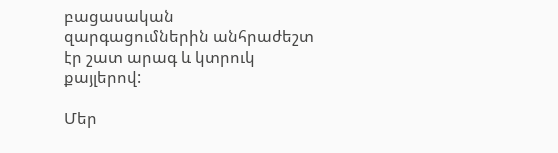բացասական զարգացումներին անհրաժեշտ էր շատ արագ և կտրուկ քայլերով:

Մեր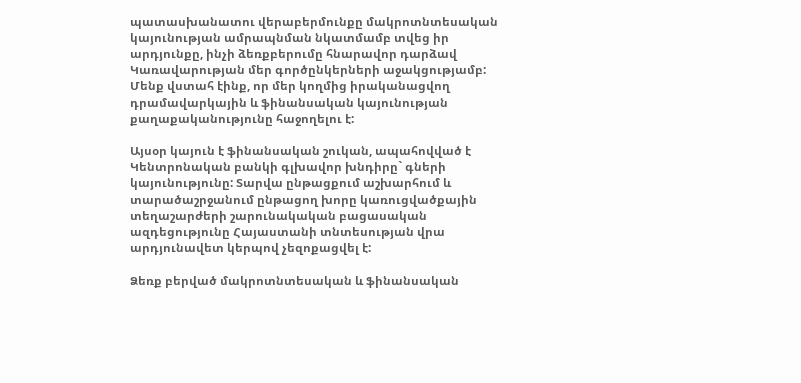պատասխանատու վերաբերմունքը մակրոտնտեսական կայունության ամրապնման նկատմամբ տվեց իր արդյունքը, ինչի ձեռքբերումը հնարավոր դարձավ Կառավարության մեր գործընկերների աջակցությամբ: Մենք վստահ էինք, որ մեր կողմից իրականացվող դրամավարկային և ֆինանսական կայունության քաղաքականությունը հաջողելու է:

Այսօր կայուն է ֆինանսական շուկան, ապահովված է Կենտրոնական բանկի գլխավոր խնդիրը` գների կայունությունը: Տարվա ընթացքում աշխարհում և տարածաշրջանում ընթացող խորը կառուցվածքային տեղաշարժերի շարունակական բացասական ազդեցությունը Հայաստանի տնտեսության վրա արդյունավետ կերպով չեզոքացվել է:

Ձեռք բերված մակրոտնտեսական և ֆինանսական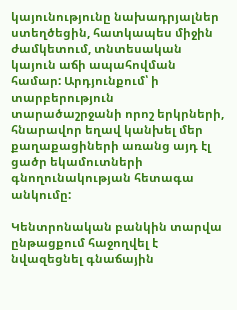կայունությունը նախադրյալներ ստեղծեցին, հատկապես միջին ժամկետում, տնտեսական կայուն աճի ապահովման համար: Արդյունքում՝ ի տարբերություն տարածաշրջանի որոշ երկրների, հնարավոր եղավ կանխել մեր քաղաքացիների առանց այդ էլ ցածր եկամուտների գնողունակության հետագա անկումը:

Կենտրոնական բանկին տարվա ընթացքում հաջողվել է նվազեցնել գնաճային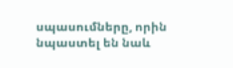սպասումները, որին նպաստել են նաև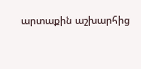արտաքին աշխարհից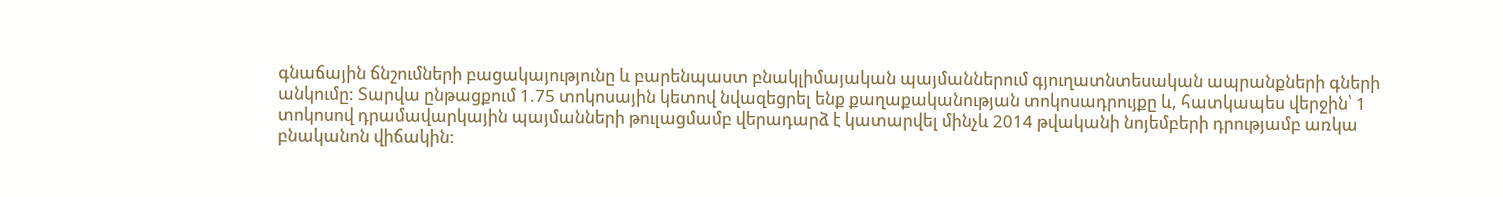գնաճային ճնշումների բացակայությունը և բարենպաստ բնակլիմայական պայմաններում գյուղատնտեսական ապրանքների գների անկումը: Տարվա ընթացքում 1.75 տոկոսային կետով նվազեցրել ենք քաղաքականության տոկոսադրույքը և, հատկապես վերջին՝ 1 տոկոսով դրամավարկային պայմանների թուլացմամբ վերադարձ է կատարվել մինչև 2014 թվականի նոյեմբերի դրությամբ առկա բնականոն վիճակին: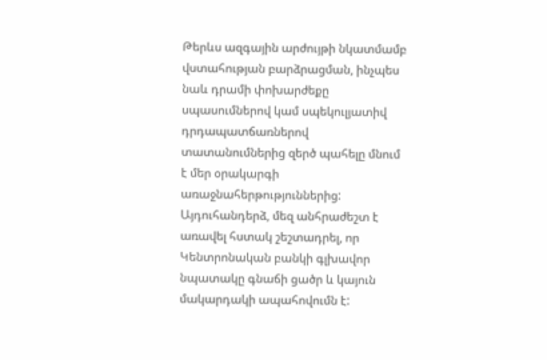Թերևս ազգային արժույթի նկատմամբ վստահության բարձրացման, ինչպես նաև դրամի փոխարժեքը սպասումներով կամ սպեկուլյատիվ դրդապատճառներով տատանումներից զերծ պահելը մնում է մեր օրակարգի առաջնահերթություններից: Այդուհանդերձ, մեզ անհրաժեշտ է առավել հստակ շեշտադրել, որ Կենտրոնական բանկի գլխավոր նպատակը գնաճի ցածր և կայուն մակարդակի ապահովումն է: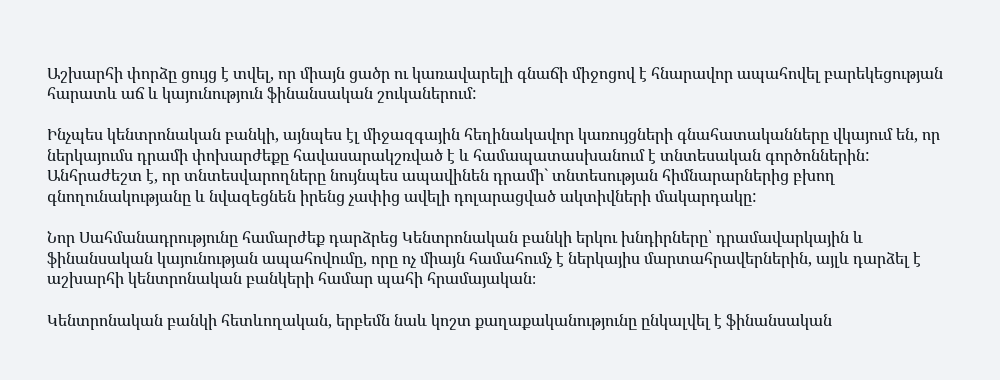Աշխարհի փորձը ցույց է տվել, որ միայն ցածր ու կառավարելի գնաճի միջոցով է հնարավոր ապահովել բարեկեցության հարատև աճ և կայունություն ֆինանսական շուկաներում:

Ինչպես կենտրոնական բանկի, այնպես էլ միջազգային հեղինակավոր կառույցների գնահատականները վկայում են, որ ներկայումս դրամի փոխարժեքը հավասարակշռված է և համապատասխանում է տնտեսական գործոններին: Անհրաժեշտ է, որ տնտեսվարողները նույնպես ապավինեն դրամի` տնտեսության հիմնարարներից բխող գնողունակությանը և նվազեցնեն իրենց չափից ավելի դոլարացված ակտիվների մակարդակը:

Նոր Սահմանադրությունը համարժեք դարձրեց Կենտրոնական բանկի երկու խնդիրները՝ դրամավարկային և ֆինանսական կայունության ապահովումը, որը ոչ միայն համահումչ է ներկայիս մարտահրավերներին, այլև դարձել է աշխարհի կենտրոնական բանկերի համար պահի հրամայական։

Կենտրոնական բանկի հետևողական, երբեմն նաև կոշտ քաղաքականությունը ընկալվել է ֆինանսական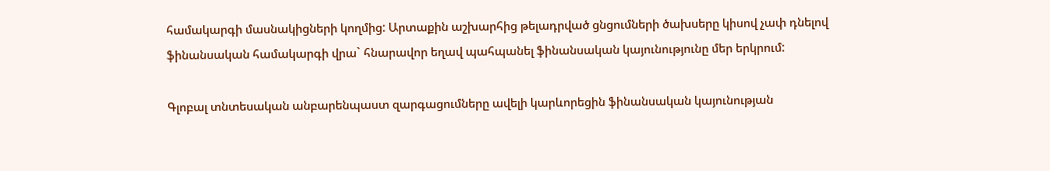համակարգի մասնակիցների կողմից: Արտաքին աշխարհից թելադրված ցնցումների ծախսերը կիսով չափ դնելով ֆինանսական համակարգի վրա` հնարավոր եղավ պահպանել ֆինանսական կայունությունը մեր երկրում:

Գլոբալ տնտեսական անբարենպաստ զարգացումները ավելի կարևորեցին ֆինանսական կայունության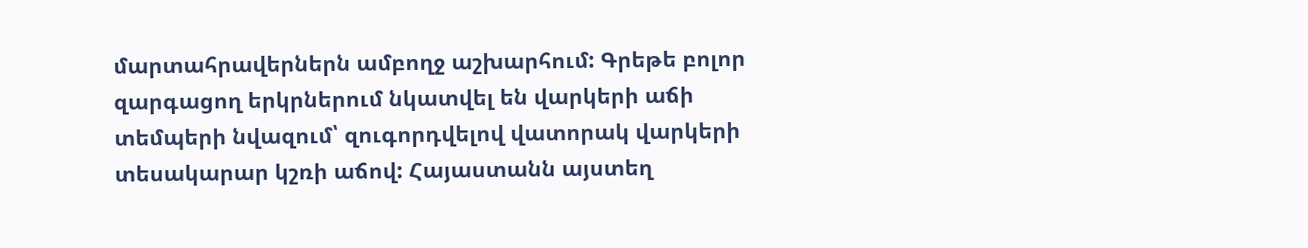մարտահրավերներն ամբողջ աշխարհում: Գրեթե բոլոր զարգացող երկրներում նկատվել են վարկերի աճի տեմպերի նվազում՝ զուգորդվելով վատորակ վարկերի տեսակարար կշռի աճով: Հայաստանն այստեղ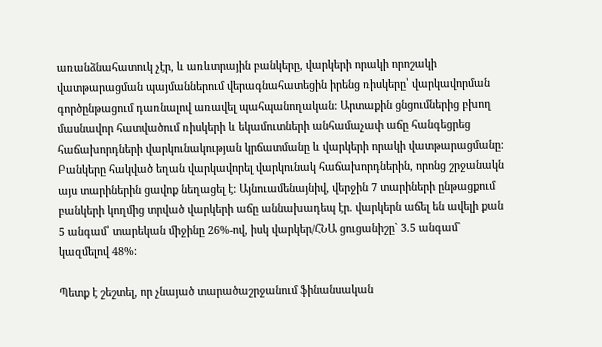առանձնահատուկ չէր, և առևտրային բանկերը, վարկերի որակի որոշակի վատթարացման պայմաններում վերագնահատեցին իրենց ռիսկերը՝ վարկավորման գործընթացում դառնալով առավել պահպանողական: Արտաքին ցնցումներից բխող մասնավոր հատվածում ռիսկերի և եկամուտների անհամաչափ աճը հանգեցրեց հաճախորդների վարկունակության կրճատմանը և վարկերի որակի վատթարացմանը: Բանկերը հակված եղան վարկավորել վարկունակ հաճախորդներին, որոնց շրջանակն այս տարիներին ցավոք նեղացել է: Այնուամենայնիվ, վերջին 7 տարիների ընթացքում բանկերի կողմից տրված վարկերի աճը աննախադեպ էր. վարկերն աճել են ավելի քան 5 անգամ՝ տարեկան միջինը 26%-ով, իսկ վարկեր/ՀՆԱ ցուցանիշը` 3.5 անգամ` կազմելով 48%:

Պետք է շեշտել, որ չնայած տարածաշրջանում ֆինանսական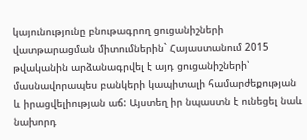կայունությունը բնութագրող ցուցանիշների վատթարացման միտումներին` Հայաստանում 2015 թվականին արձանագրվել է այդ ցուցանիշների՝ մասնավորապես բանկերի կապիտալի համարժեքության և իրացվելիության աճ: Այստեղ իր նպաստն է ունեցել նաև նախորդ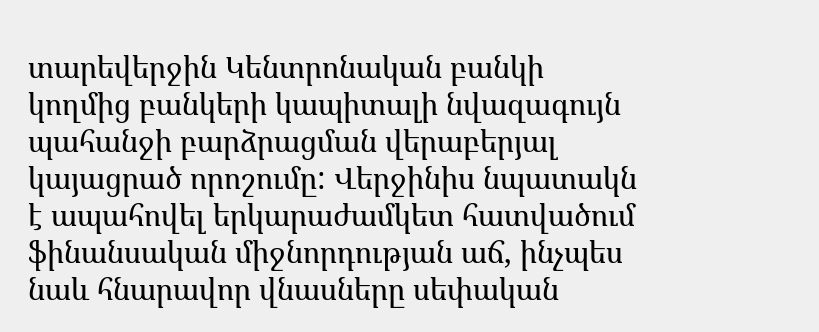տարեվերջին Կենտրոնական բանկի կողմից բանկերի կապիտալի նվազագույն պահանջի բարձրացման վերաբերյալ կայացրած որոշումը: Վերջինիս նպատակն է ապահովել երկարաժամկետ հատվածում ֆինանսական միջնորդության աճ, ինչպես նաև հնարավոր վնասները սեփական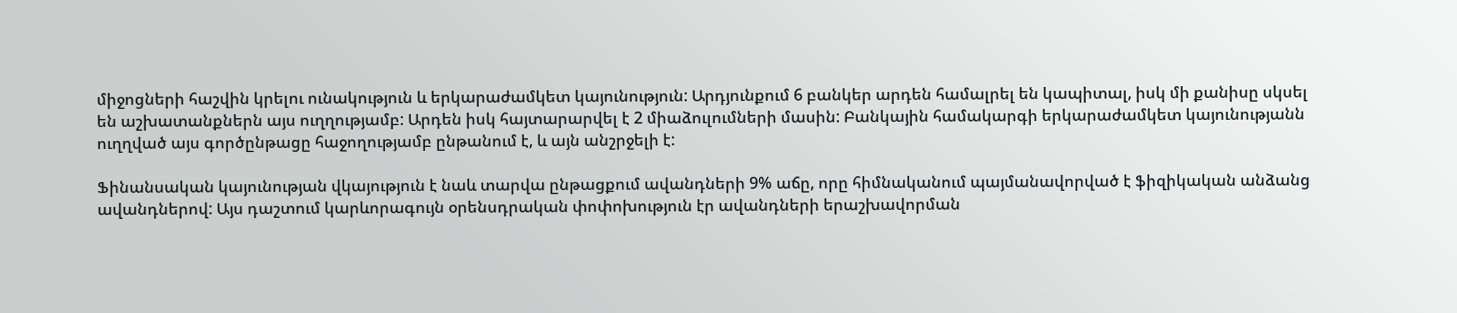միջոցների հաշվին կրելու ունակություն և երկարաժամկետ կայունություն: Արդյունքում 6 բանկեր արդեն համալրել են կապիտալ, իսկ մի քանիսը սկսել են աշխատանքներն այս ուղղությամբ: Արդեն իսկ հայտարարվել է 2 միաձուլումների մասին: Բանկային համակարգի երկարաժամկետ կայունությանն ուղղված այս գործընթացը հաջողությամբ ընթանում է, և այն անշրջելի է:

Ֆինանսական կայունության վկայություն է նաև տարվա ընթացքում ավանդների 9% աճը, որը հիմնականում պայմանավորված է ֆիզիկական անձանց ավանդներով: Այս դաշտում կարևորագույն օրենսդրական փոփոխություն էր ավանդների երաշխավորման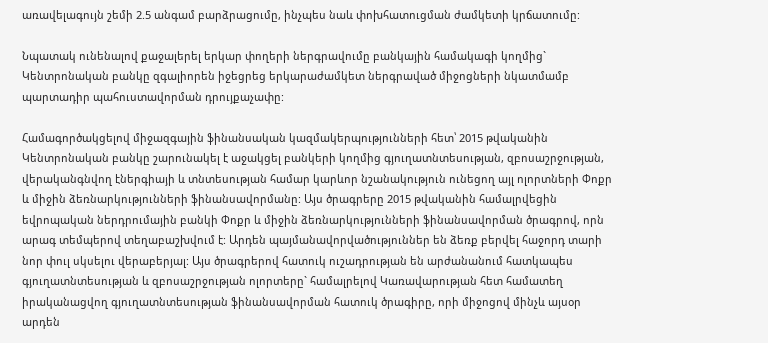առավելագույն շեմի 2.5 անգամ բարձրացումը, ինչպես նաև փոխհատուցման ժամկետի կրճատումը:

Նպատակ ունենալով քաջալերել երկար փողերի ներգրավումը բանկային համակագի կողմից` Կենտրոնական բանկը զգալիորեն իջեցրեց երկարաժամկետ ներգրաված միջոցների նկատմամբ պարտադիր պահուստավորման դրույքաչափը:

Համագործակցելով միջազգային ֆինանսական կազմակերպությունների հետ՝ 2015 թվականին Կենտրոնական բանկը շարունակել է աջակցել բանկերի կողմից գյուղատնտեսության, զբոսաշրջության, վերականգնվող էներգիայի և տնտեսության համար կարևոր նշանակություն ունեցող այլ ոլորտների Փոքր և միջին ձեռնարկությունների ֆինանսավորմանը: Այս ծրագրերը 2015 թվականին համալրվեցին եվրոպական ներդրումային բանկի Փոքր և միջին ձեռնարկությունների ֆինանսավորման ծրագրով, որն արագ տեմպերով տեղաբաշխվում է: Արդեն պայմանավորվածություններ են ձեռք բերվել հաջորդ տարի նոր փուլ սկսելու վերաբերյալ: Այս ծրագրերով հատուկ ուշադրության են արժանանում հատկապես գյուղատնտեսության և զբոսաշրջության ոլորտերը` համալրելով Կառավարության հետ համատեղ իրականացվող գյուղատնտեսության ֆինանսավորման հատուկ ծրագիրը, որի միջոցով մինչև այսօր արդեն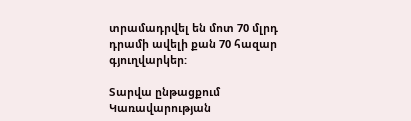տրամադրվել են մոտ 70 մլրդ դրամի ավելի քան 70 հազար գյուղվարկեր:

Տարվա ընթացքում Կառավարության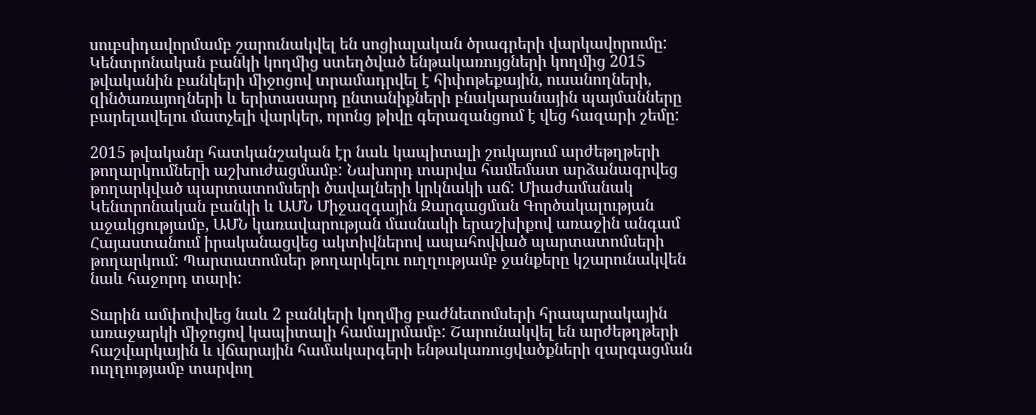սուբսիդավորմամբ շարունակվել են սոցիալական ծրագրերի վարկավորումը: Կենտրոնական բանկի կողմից ստեղծված ենթակառույցների կողմից 2015 թվականին բանկերի միջոցով տրամադրվել է հիփոթեքային, ուսանողների, զինծառայողների և երիտասարդ ընտանիքների բնակարանային պայմանները բարելավելու մատչելի վարկեր, որոնց թիվը գերազանցում է վեց հազարի շեմը:

2015 թվականը հատկանշական էր նաև կապիտալի շուկայում արժեթղթերի թողարկումների աշխուժացմամբ: Նախորդ տարվա համեմատ արձանագրվեց թողարկված պարտատոմսերի ծավալների կրկնակի աճ: Միաժամանակ Կենտրոնական բանկի և ԱՄՆ Միջազգային Զարգացման Գործակալության աջակցությամբ, ԱՄՆ կառավարության մասնակի երաշխիքով առաջին անգամ Հայաստանում իրականացվեց ակտիվներով ապահովված պարտատոմսերի թողարկում: Պարտատոմսեր թողարկելու ուղղությամբ ջանքերը կշարունակվեն նաև հաջորդ տարի:

Տարին ամփոփվեց նաև 2 բանկերի կողմից բաժնետոմսերի հրապարակային առաջարկի միջոցով կապիտալի համալրմամբ: Շարունակվել են արժեթղթերի հաշվարկային և վճարային համակարգերի ենթակառուցվածքների զարգացման ուղղությամբ տարվող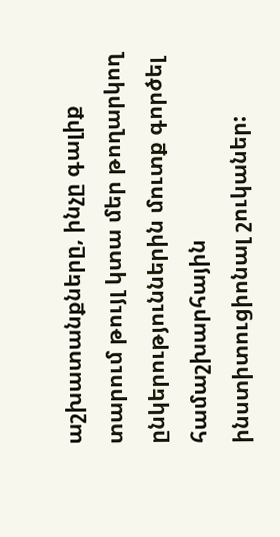աշխատանքները, ինչը գալիք տարում թույլ կտա մեր թողարկող ընկերություններին մուտք գործել համաշխարհային ինստիտուցիոնալ շուկաներ: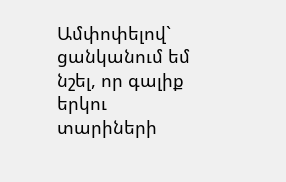Ամփոփելով` ցանկանում եմ նշել, որ գալիք երկու տարիների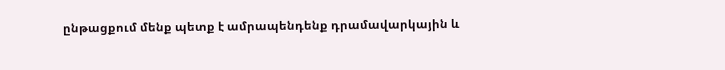ընթացքում մենք պետք է ամրապենդենք դրամավարկային և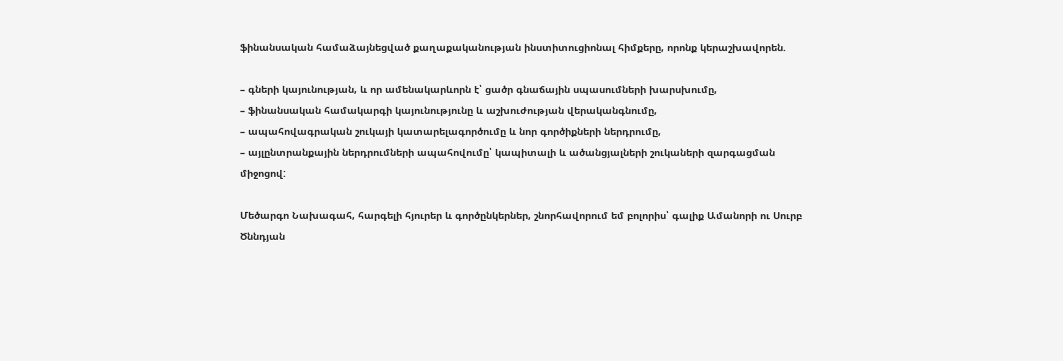ֆինանսական համաձայնեցված քաղաքականության ինստիտուցիոնալ հիմքերը, որոնք կերաշխավորեն.

– գների կայունության, և որ ամենակարևորն է՝ ցածր գնաճային սպասումների խարսխումը,
– ֆինանսական համակարգի կայունությունը և աշխուժության վերականգնումը,
– ապահովագրական շուկայի կատարելագործումը և նոր գործիքների ներդրումը,
– այլընտրանքային ներդրումների ապահովումը՝ կապիտալի և ածանցյալների շուկաների զարգացման միջոցով:

Մեծարգո Նախագահ, հարգելի հյուրեր և գործընկերներ, շնորհավորում եմ բոլորիս՝ գալիք Ամանորի ու Սուրբ Ծննդյան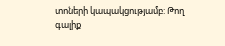տոների կապակցությամբ: Թող գալիք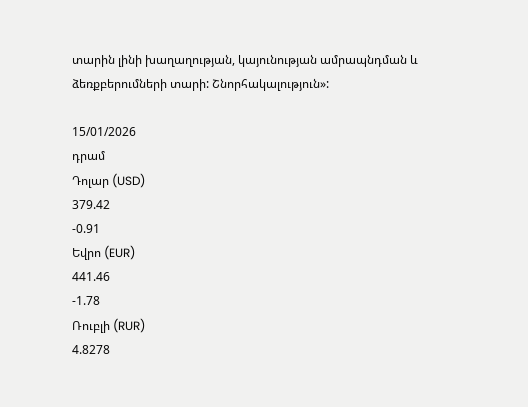տարին լինի խաղաղության, կայունության ամրապնդման և ձեռքբերումների տարի: Շնորհակալություն»:

15/01/2026
դրամ
Դոլար (USD)
379.42
-0.91
Եվրո (EUR)
441.46
-1.78
Ռուբլի (RUR)
4.8278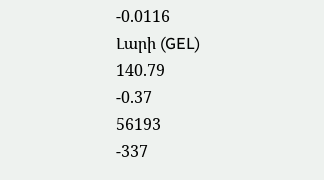-0.0116
Լարի (GEL)
140.79
-0.37
56193
-337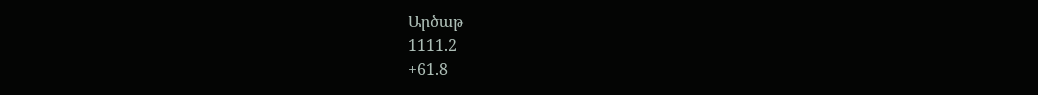Արծաթ
1111.2
+61.8